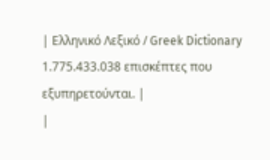| Ελληνικό Λεξικό / Greek Dictionary 1.775.433.038 επισκέπτες που εξυπηρετούνται. |
|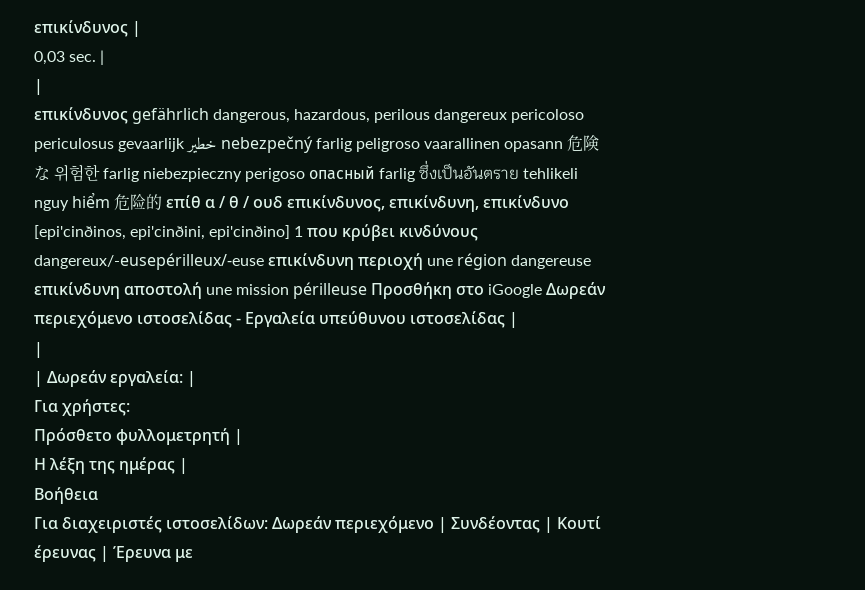επικίνδυνος |
0,03 sec. |
|
επικίνδυνος gefährlich dangerous, hazardous, perilous dangereux pericoloso periculosus gevaarlijk خطير nebezpečný farlig peligroso vaarallinen opasann 危険な 위험한 farlig niebezpieczny perigoso опасный farlig ซึ่งเป็นอันตราย tehlikeli nguy hiểm 危险的 επίθ α / θ / ουδ επικίνδυνος, επικίνδυνη, επικίνδυνο [epi'cinðinos, epi'cinðini, epi'cinðino] 1 που κρύβει κινδύνους dangereux/-eusepérilleux/-euse επικίνδυνη περιοχή une région dangereuse επικίνδυνη αποστολή une mission périlleuse Προσθήκη στο iGoogle Δωρεάν περιεχόμενο ιστοσελίδας - Εργαλεία υπεύθυνου ιστοσελίδας |
|
| Δωρεάν εργαλεία: |
Για χρήστες:
Πρόσθετο φυλλομετρητή |
Η λέξη της ημέρας |
Βοήθεια
Για διαχειριστές ιστοσελίδων: Δωρεάν περιεχόμενο | Συνδέοντας | Κουτί έρευνας | Έρευνα με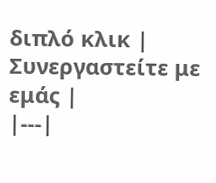διπλό κλικ | Συνεργαστείτε με εμάς |
|---|